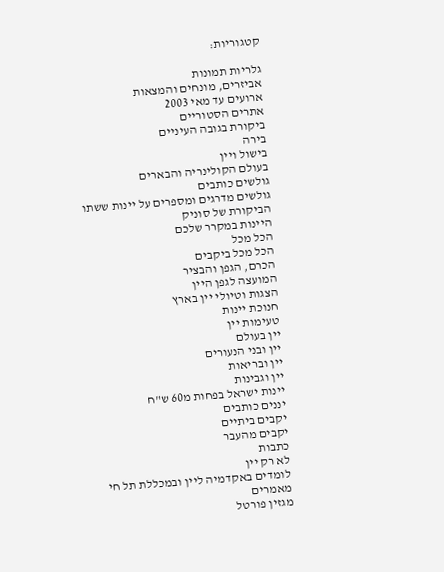קטגוריות:

גלריות תמונות
אביזרים, מונחים והמצאות
ארועים עד מאי 2003
אתרים הסטוריים
ביקורת בגובה העיניים
בירה
בישול ויין
בעולם הקולינריה והבארים
גולשים כותבים
גולשים מדרגים ומספרים על יינות ששתו
הביקורת של סוניק
היינות במקרר שלכם
הכל מכל
הכל מכל ביקבים
הכרם, הגפן והבציר
המועצה לגפן היין
הצגות וטיולי יין בארץ
חנוכת יינות
טעימות יין
יין בעולם
יין ובני הנעורים
יין ובריאות
יין וגבינות
יינות ישראל בפחות מ60 ש"ח
יננים כותבים
יקבים ביתיים
יקבים מהעבר
כתבות
לא רק יין
לומדים באקדמיה ליין ובמכללת תל חי
מאמרים
מגזין פורטל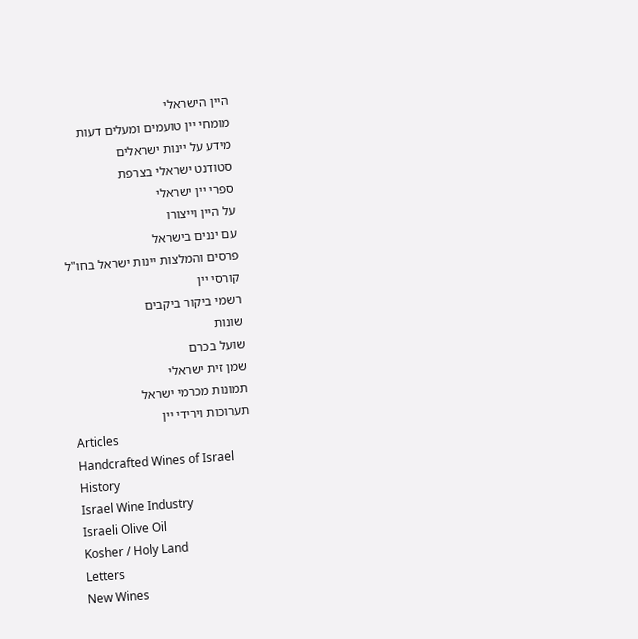היין הישראלי
מומחי יין טועמים ומעלים דעות
מידע על יינות ישראלים
סטודנט ישראלי בצרפת
ספרי יין ישראלי
על היין וייצורו
עם יננים בישראל
פרסים והמלצות יינות ישראל בחו"ל
קורסי יין
רשמי ביקור ביקבים
שונות
שועל בכרם
שמן זית ישראלי
תמונות מכרמי ישראל
תערוכות וירידי יין
Articles
Handcrafted Wines of Israel
History
Israel Wine Industry
Israeli Olive Oil
Kosher / Holy Land
Letters
New Wines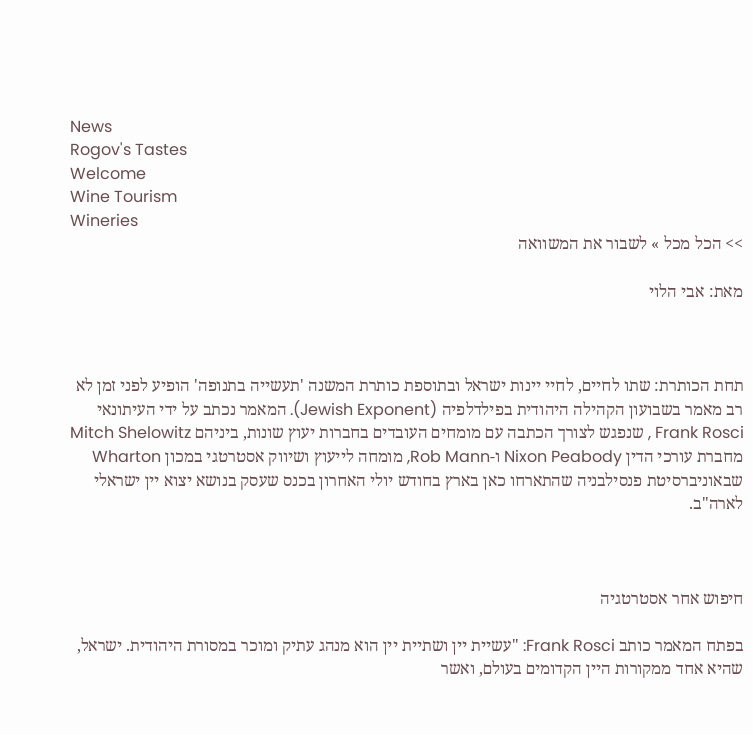News
Rogov's Tastes
Welcome
Wine Tourism
Wineries
>> הכל מכל » לשבור את המשוואה

מאת: אבי הלוי



תחת הכותרת: שתו לחיים, לחיי יינות ישראל ובתוספת כותרת המשנה 'תעשייה בתנופה' הופיע לפני זמן לא רב מאמר בשבועון הקהילה היהודית בפילדלפיה (Jewish Exponent). המאמר נכתב על ידי העיתונאי Frank Rosci , שנפגש לצורך הכתבה עם מומחים העובדים בחברות יעוץ שונות, ביניהם Mitch Shelowitz מחברת עורכי הדין Nixon Peabody ו-Rob Mann, מומחה לייעוץ ושיווק אסטרטגי במכון Wharton שבאוניברסיטת פנסילבניה שהתארחו כאן בארץ בחודש יולי האחרון בכנס שעסק בנושא יצוא יין ישראלי לארה"ב.



חיפוש אחר אסטרטגיה

בפתח המאמר כותב Frank Rosci: "עשיית יין ושתיית יין הוא מנהג עתיק ומוכר במסורת היהודית. ישראל, שהיא אחד ממקורות היין הקדומים בעולם, ואשר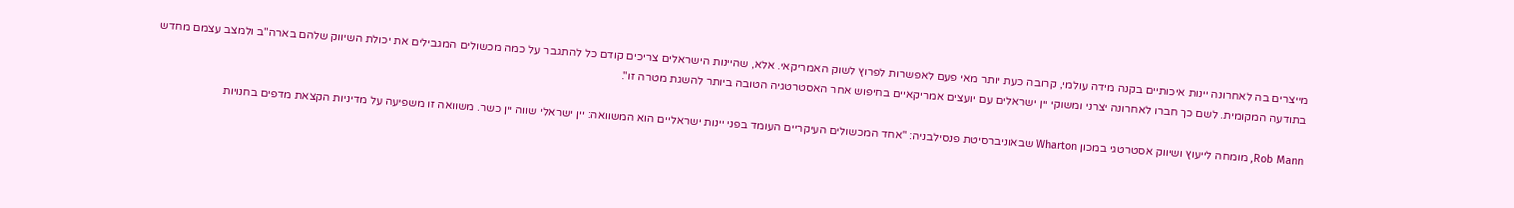מייצרים בה לאחרונה יינות איכותיים בקנה מידה עולמי, קרובה כעת יותר מאי פעם לאפשרות לפרוץ לשוק האמריקאי. אלא, שהיינות הישראלים צריכים קודם כל להתגבר על כמה מכשולים המגבילים את יכולת השיווק שלהם בארה"ב ולמצב עצמם מחדש בתודעה המקומית. לשם כך חברו לאחרונה יצרני ומשוקי יין ישראלים עם יועצים אמריקאיים בחיפוש אחר האסטרטגיה הטובה ביותר להשגת מטרה זו".

Rob Mann, מומחה לייעוץ ושיווק אסטרטגי במכון Wharton שבאוניברסיטת פנסילבניה: "אחד המכשולים העיקריים העומד בפני יינות ישראליים הוא המשוואה: יין ישראלי שווה יין כשר. משוואה זו משפיעה על מדיניות הקצאת מדפים בחנויות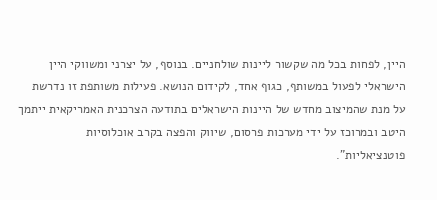היין, לפחות בכל מה שקשור ליינות שולחניים. בנוסף, על יצרני ומשווקי היין הישראלי לפעול במשותף, כגוף אחד, לקידום הנושא. פעילות משותפת זו נדרשת על מנת שהמיצוב מחדש של היינות הישראלים בתודעה הצרכנית האמריקאית ייתמך היטב ובמרוכז על ידי מערכות פרסום, שיווק והפצה בקרב אוכלוסיות פוטנציאליות".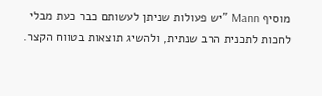מוסיף Mann "יש פעולות שניתן לעשותם כבר כעת מבלי לחכות לתכנית הרב שנתית, ולהשיג תוצאות בטווח הקצר.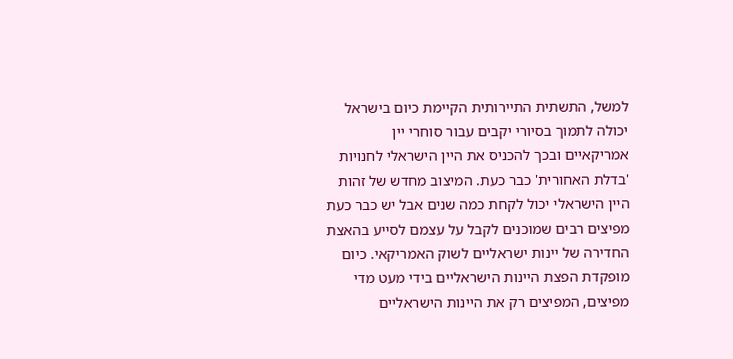למשל, התשתית התיירותית הקיימת כיום בישראל יכולה לתמוך בסיורי יקבים עבור סוחרי יין אמריקאיים ובכך להכניס את היין הישראלי לחנויות 'בדלת האחורית' כבר כעת. המיצוב מחדש של זהות היין הישראלי יכול לקחת כמה שנים אבל יש כבר כעת מפיצים רבים שמוכנים לקבל על עצמם לסייע בהאצת החדירה של יינות ישראליים לשוק האמריקאי. כיום מופקדת הפצת היינות הישראליים בידי מעט מדי מפיצים, המפיצים רק את היינות הישראליים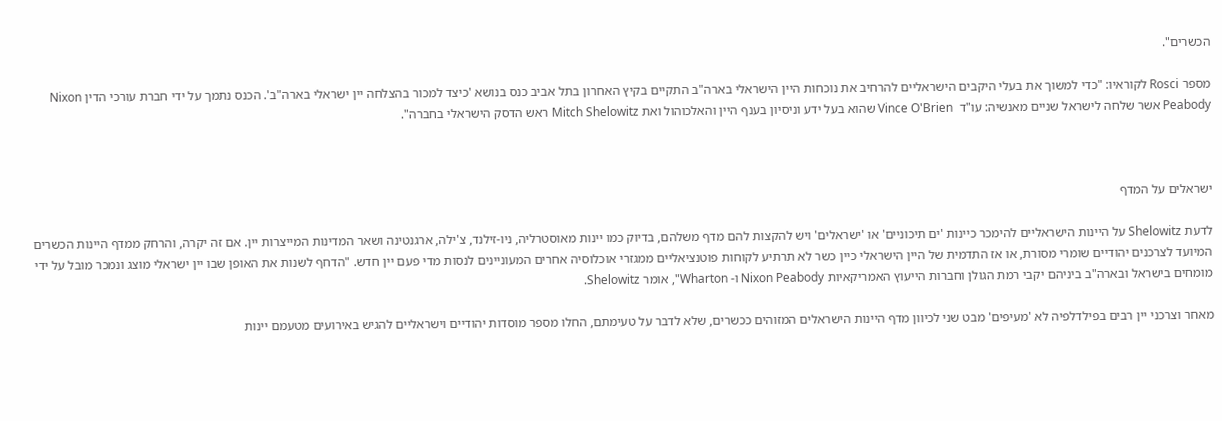הכשרים".

מספר Rosci לקוראיו: "כדי למשוך את בעלי היקבים הישראליים להרחיב את נוכחות היין הישראלי בארה"ב התקיים בקיץ האחרון בתל אביב כנס בנושא 'כיצד למכור בהצלחה יין ישראלי בארה"ב'. הכנס נתמך על ידי חברת עורכי הדין Nixon Peabody אשר שלחה לישראל שניים מאנשיה: עו"ד  Vince O'Brien שהוא בעל ידע וניסיון בענף היין והאלכוהול ואת Mitch Shelowitz ראש הדסק הישראלי בחברה".



ישראלים על המדף

לדעת Shelowitz על היינות הישראליים להימכר כיינות 'ים תיכוניים' או 'ישראלים' ויש להקצות להם מדף משלהם, בדיוק כמו יינות מאוסטרליה, ניו-זילנד, צ'ילה, ארגנטינה ושאר המדינות המייצרות יין. אם זה יקרה, והרחק ממדף היינות הכשרים המיועד לצרכנים יהודיים שומרי מסורת, או אז התדמית של היין הישראלי כיין כשר לא תרתיע לקוחות פוטנציאליים ממגזרי אוכלוסיה אחרים המעוניינים לנסות מדי פעם יין חדש. "הדחף לשנות את האופן שבו יין ישראלי מוצג ונמכר מובל על ידי מומחים בישראל ובארה"ב ביניהם יקבי רמת הגולן וחברות הייעוץ האמריקאיות Nixon Peabody ו- Wharton", אומר Shelowitz.

מאחר וצרכני יין רבים בפילדלפיה לא 'מעיפים' מבט שני לכיוון מדף היינות הישראלים המזוהים ככשרים, שלא לדבר על טעימתם, החלו מספר מוסדות יהודיים וישראליים להגיש באירועים מטעמם יינות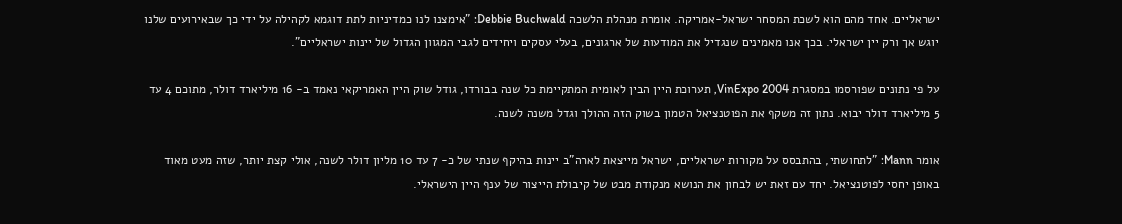ישראליים. אחד מהם הוא לשכת המסחר ישראל-אמריקה. אומרת מנהלת הלשכה Debbie Buchwald: "אימצנו לנו כמדיניות לתת דוגמא לקהילה על ידי כך שבאירועים שלנו יוגש אך ורק יין ישראלי. בכך אנו מאמינים שנגדיל את המודעות של ארגונים, בעלי עסקים ויחידים לגבי המגוון הגדול של יינות ישראליים".

על פי נתונים שפורסמו במסגרת VinExpo 2004, תערוכת היין הבין לאומית המתקיימת כל שנה בבורדו, גודל שוק היין האמריקאי נאמד ב- 16 מיליארד דולר, מתוכם 4 עד 5 מיליארד דולר יבוא. נתון זה משקף את הפוטנציאל הטמון בשוק הזה ההולך וגדל משנה לשנה.

אומר Mann: "לתחושתי, בהתבסס על מקורות ישראליים, ישראל מייצאת לארה"ב יינות בהיקף שנתי של כ- 7 עד 10 מליון דולר לשנה, אולי קצת יותר, שזה מעט מאוד באופן יחסי לפוטנציאל. יחד עם זאת יש לבחון את הנושא מנקודת מבט של קיבולת הייצור של ענף היין הישראלי.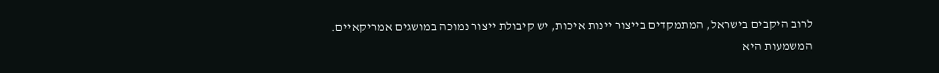לרוב היקבים בישראל, המתמקדים בייצור יינות איכות, יש קיבולת ייצור נמוכה במושגים אמריקאיים. המשמעות היא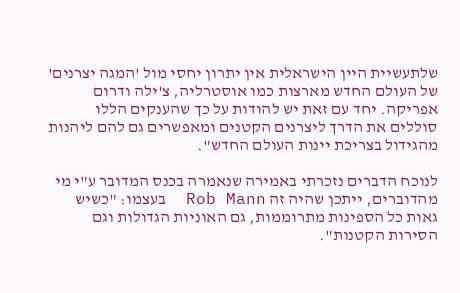שלתעשיית היין הישראלית אין יתרון יחסי מול 'המגה יצרנים' של העולם החדש מארצות כמו אוסטרליה, צ'ילה ודרום אפריקה. יחד עם זאת יש להודות על כך שהענקים הללו סוללים את הדרך ליצרנים הקטנים ומאפשרים גם להם ליהנות מהגידול בצריכת יינות העולם החדש".

לנוכח הדברים נזכרתי באמירה שנאמרה בכנס המדובר ע"י מי מהדוברים, ייתכן שהיה זה Rob Mann  בעצמו: "כשיש גאות כל הספינות מתרוממות, גם האוניות הגדולות וגם הסירות הקטנות".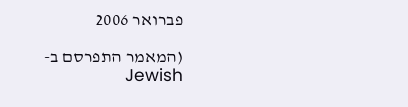פברואר 2006

(המאמר התפרסם ב- Jewish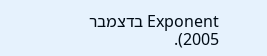Exponent בדצמבר 2005).